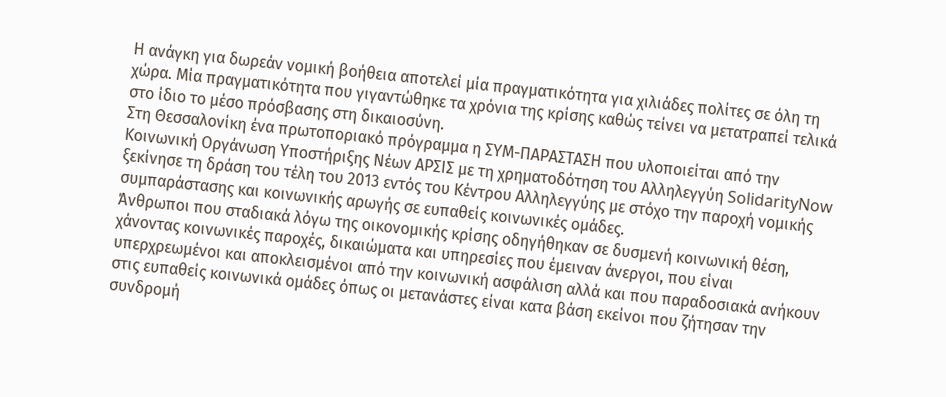Η ανάγκη για δωρεάν νομική βοήθεια αποτελεί μία πραγματικότητα για χιλιάδες πολίτες σε όλη τη χώρα. Μία πραγματικότητα που γιγαντώθηκε τα χρόνια της κρίσης καθώς τείνει να μετατραπεί τελικά στο ίδιο το μέσο πρόσβασης στη δικαιοσύνη.
Στη Θεσσαλονίκη ένα πρωτοποριακό πρόγραμμα η ΣΥΜ-ΠΑΡΑΣΤΑΣΗ που υλοποιείται από την Κοινωνική Οργάνωση Υποστήριξης Nέων ΑΡΣΙΣ με τη χρηματοδότηση του Αλληλεγγύη SolidarityNow ξεκίνησε τη δράση του τέλη του 2013 εντός του Κέντρου Αλληλεγγύης με στόχο την παροχή νομικής συμπαράστασης και κοινωνικής αρωγής σε ευπαθείς κοινωνικές ομάδες.
Άνθρωποι που σταδιακά λόγω της οικονομικής κρίσης οδηγήθηκαν σε δυσμενή κοινωνική θέση, χάνοντας κοινωνικές παροχές, δικαιώματα και υπηρεσίες που έμειναν άνεργοι, που είναι υπερχρεωμένοι και αποκλεισμένοι από την κοινωνική ασφάλιση αλλά και που παραδοσιακά ανήκουν στις ευπαθείς κοινωνικά ομάδες όπως οι μετανάστες είναι κατα βάση εκείνοι που ζήτησαν την συνδρομή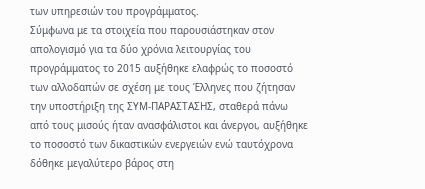των υπηρεσιών του προγράμματος.
Σύμφωνα με τα στοιχεία που παρουσιάστηκαν στον απολογισμό για τα δύο χρόνια λειτουργίας του προγράμματος το 2015 αυξήθηκε ελαφρώς το ποσοστό των αλλοδαπών σε σχέση με τους Έλληνες που ζήτησαν την υποστήριξη της ΣΥΜ-ΠΑΡΑΣΤΑΣΗΣ, σταθερά πάνω από τους μισούς ήταν ανασφάλιστοι και άνεργοι, αυξήθηκε το ποσοστό των δικαστικών ενεργειών ενώ ταυτόχρονα δόθηκε μεγαλύτερο βάρος στη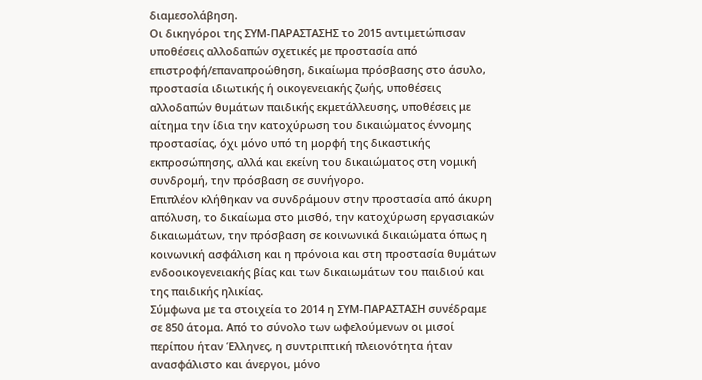διαμεσολάβηση.
Οι δικηγόροι της ΣΥΜ-ΠΑΡΑΣΤΑΣΗΣ το 2015 αντιμετώπισαν υποθέσεις αλλοδαπών σχετικές με προστασία από επιστροφή/επαναπροώθηση, δικαίωμα πρόσβασης στο άσυλο, προστασία ιδιωτικής ή οικογενειακής ζωής, υποθέσεις αλλοδαπών θυμάτων παιδικής εκμετάλλευσης, υποθέσεις με αίτημα την ίδια την κατοχύρωση του δικαιώματος έννομης προστασίας, όχι μόνο υπό τη μορφή της δικαστικής εκπροσώπησης, αλλά και εκείνη του δικαιώματος στη νομική συνδρομή, την πρόσβαση σε συνήγορο.
Επιπλέον κλήθηκαν να συνδράμουν στην προστασία από άκυρη απόλυση, το δικαίωμα στο μισθό, την κατοχύρωση εργασιακών δικαιωμάτων, την πρόσβαση σε κοινωνικά δικαιώματα όπως η κοινωνική ασφάλιση και η πρόνοια και στη προστασία θυμάτων ενδοοικογενειακής βίας και των δικαιωμάτων του παιδιού και της παιδικής ηλικίας.
Σύμφωνα με τα στοιχεία το 2014 η ΣΥΜ-ΠΑΡΑΣΤΑΣΗ συνέδραμε σε 850 άτομα. Από το σύνολο των ωφελούμενων οι μισοί περίπου ήταν Έλληνες, η συντριπτική πλειονότητα ήταν ανασφάλιστο και άνεργοι, μόνο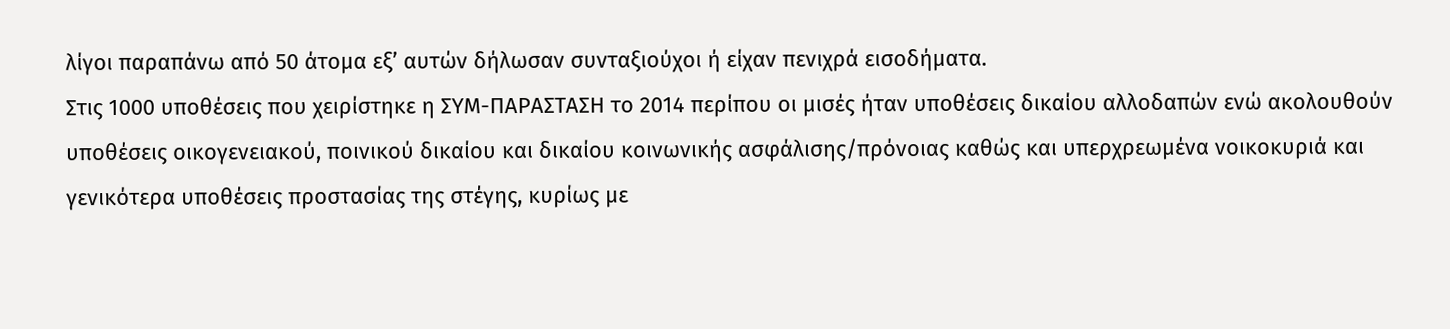λίγοι παραπάνω από 50 άτομα εξ’ αυτών δήλωσαν συνταξιούχοι ή είχαν πενιχρά εισοδήματα.
Στις 1000 υποθέσεις που χειρίστηκε η ΣΥΜ-ΠΑΡΑΣΤΑΣΗ το 2014 περίπου οι μισές ήταν υποθέσεις δικαίου αλλοδαπών ενώ ακολουθούν υποθέσεις οικογενειακού, ποινικού δικαίου και δικαίου κοινωνικής ασφάλισης/πρόνοιας καθώς και υπερχρεωμένα νοικοκυριά και γενικότερα υποθέσεις προστασίας της στέγης, κυρίως με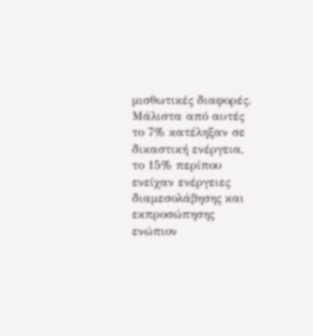μισθωτικές διαφορές.
Μάλιστα από αυτές το 7% κατέληξαν σε δικαστική ενέργεια, το 15% περίπου ενείχαν ενέργειες διαμεσολάβησης και εκπροσώπησης ενώπιον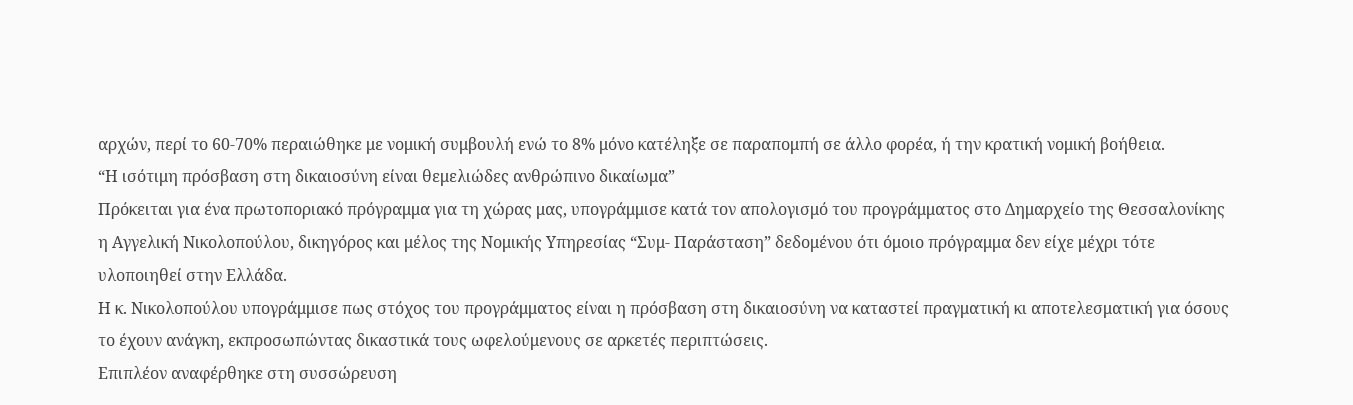αρχών, περί το 60-70% περαιώθηκε με νομική συμβουλή ενώ το 8% μόνο κατέληξε σε παραπομπή σε άλλο φορέα, ή την κρατική νομική βοήθεια.
“Η ισότιμη πρόσβαση στη δικαιοσύνη είναι θεμελιώδες ανθρώπινο δικαίωμα”
Πρόκειται για ένα πρωτοποριακό πρόγραμμα για τη χώρας μας, υπογράμμισε κατά τον απολογισμό του προγράμματος στο Δημαρχείο της Θεσσαλονίκης η Αγγελική Νικολοπούλου, δικηγόρος και μέλος της Νομικής Υπηρεσίας “Συμ- Παράσταση” δεδομένου ότι όμοιο πρόγραμμα δεν είχε μέχρι τότε υλοποιηθεί στην Ελλάδα.
Η κ. Νικολοπούλου υπογράμμισε πως στόχος του προγράμματος είναι η πρόσβαση στη δικαιοσύνη να καταστεί πραγματική κι αποτελεσματική για όσους το έχουν ανάγκη, εκπροσωπώντας δικαστικά τους ωφελούμενους σε αρκετές περιπτώσεις.
Επιπλέον αναφέρθηκε στη συσσώρευση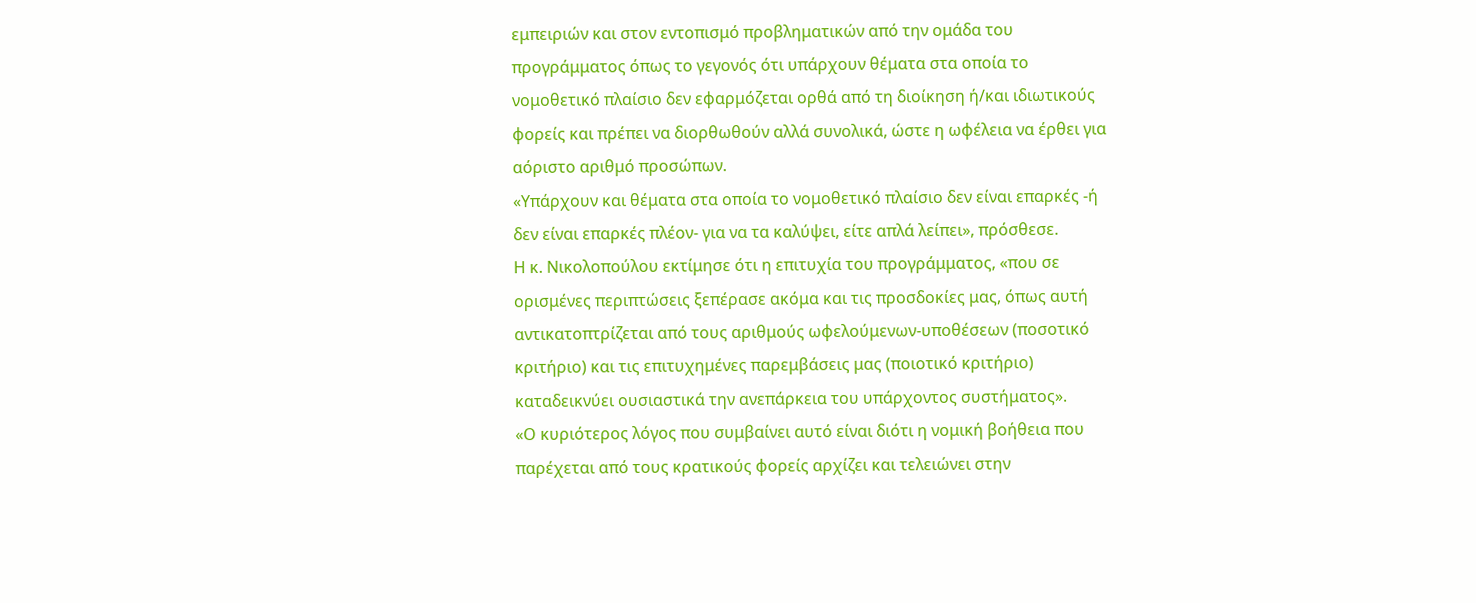εμπειριών και στον εντοπισμό προβληματικών από την ομάδα του προγράμματος όπως το γεγονός ότι υπάρχουν θέματα στα οποία το νομοθετικό πλαίσιο δεν εφαρμόζεται ορθά από τη διοίκηση ή/και ιδιωτικούς φορείς και πρέπει να διορθωθούν αλλά συνολικά, ώστε η ωφέλεια να έρθει για αόριστο αριθμό προσώπων.
«Υπάρχουν και θέματα στα οποία το νομοθετικό πλαίσιο δεν είναι επαρκές -ή δεν είναι επαρκές πλέον- για να τα καλύψει, είτε απλά λείπει», πρόσθεσε.
Η κ. Νικολοπούλου εκτίμησε ότι η επιτυχία του προγράμματος, «που σε ορισμένες περιπτώσεις ξεπέρασε ακόμα και τις προσδοκίες μας, όπως αυτή αντικατοπτρίζεται από τους αριθμούς ωφελούμενων-υποθέσεων (ποσοτικό κριτήριο) και τις επιτυχημένες παρεμβάσεις μας (ποιοτικό κριτήριο) καταδεικνύει ουσιαστικά την ανεπάρκεια του υπάρχοντος συστήματος».
«Ο κυριότερος λόγος που συμβαίνει αυτό είναι διότι η νομική βοήθεια που παρέχεται από τους κρατικούς φορείς αρχίζει και τελειώνει στην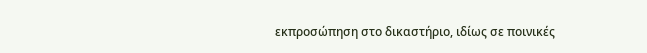εκπροσώπηση στο δικαστήριο, ιδίως σε ποινικές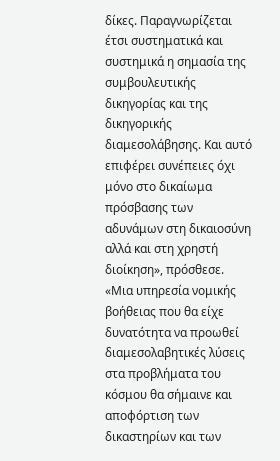δίκες. Παραγνωρίζεται έτσι συστηματικά και συστημικά η σημασία της συμβουλευτικής δικηγορίας και της δικηγορικής διαμεσολάβησης. Και αυτό επιφέρει συνέπειες όχι μόνο στο δικαίωμα πρόσβασης των αδυνάμων στη δικαιοσύνη αλλά και στη χρηστή διοίκηση», πρόσθεσε.
«Μια υπηρεσία νομικής βοήθειας που θα είχε δυνατότητα να προωθεί διαμεσολαβητικές λύσεις στα προβλήματα του κόσμου θα σήμαινε και αποφόρτιση των δικαστηρίων και των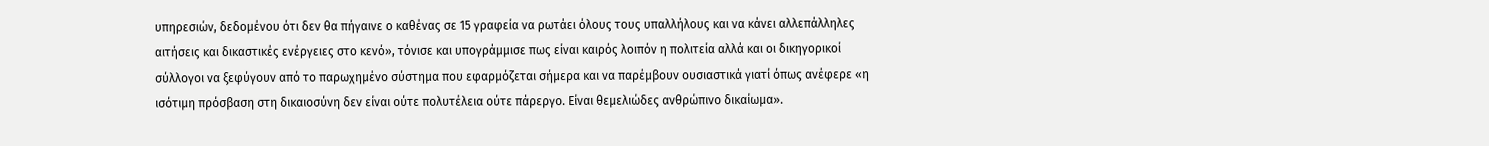υπηρεσιών, δεδομένου ότι δεν θα πήγαινε ο καθένας σε 15 γραφεία να ρωτάει όλους τους υπαλλήλους και να κάνει αλλεπάλληλες αιτήσεις και δικαστικές ενέργειες στο κενό», τόνισε και υπογράμμισε πως είναι καιρός λοιπόν η πολιτεία αλλά και οι δικηγορικοί σύλλογοι να ξεφύγουν από το παρωχημένο σύστημα που εφαρμόζεται σήμερα και να παρέμβουν ουσιαστικά γιατί όπως ανέφερε «η ισότιμη πρόσβαση στη δικαιοσύνη δεν είναι ούτε πολυτέλεια ούτε πάρεργο. Είναι θεμελιώδες ανθρώπινο δικαίωμα».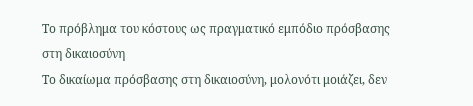Το πρόβλημα του κόστους ως πραγματικό εμπόδιο πρόσβασης στη δικαιοσύνη
Το δικαίωμα πρόσβασης στη δικαιοσύνη, μολονότι μοιάζει, δεν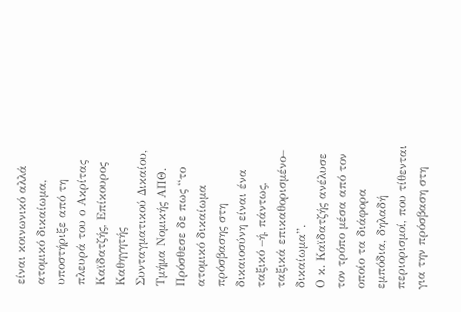είναι κοινωνικό αλλά ατομικό δικαίωμα, υποστήριξε από τη πλευρά του ο Ακρίτας Καϊδατζής, Επίκουρος Καθηγητής Συνταγματικού Δικαίου, Τμήμα Νομικής ΑΠΘ.
Πρόσθεσε δε πως “το ατομικό δικαίωμα πρόσβασης στη δικαιοσύνη είναι ένα ταξικό –ή, πάντως, ταξικά επικαθορισμένο– δικαίωμα”.
Ο κ. Καϊδατζής ανέλυσε τον τρόπο μέσα από τον οποίο τα διάφορα εμπόδια, δηλαδή περιορισμοί, που τίθενται για την πρόσβαση στη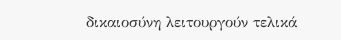δικαιοσύνη λειτουργούν τελικά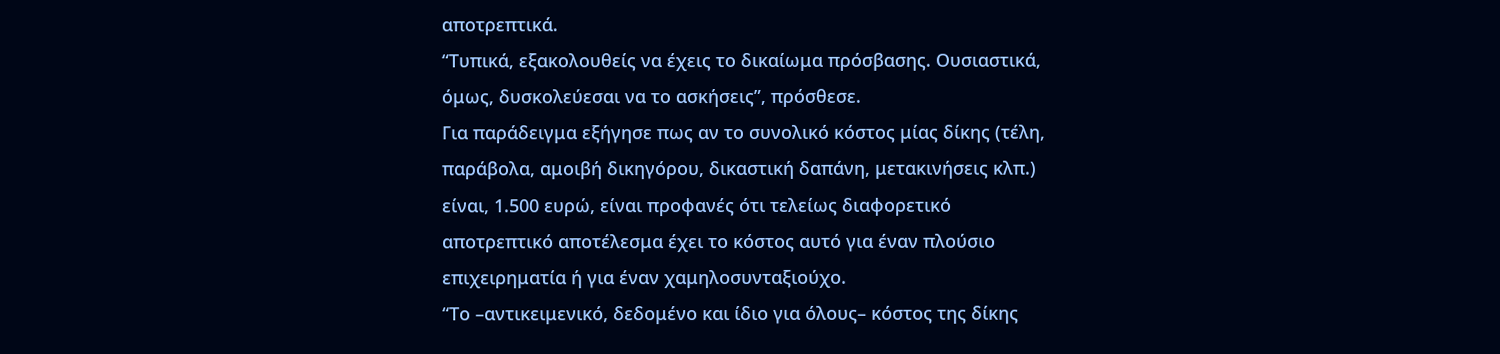αποτρεπτικά.
“Τυπικά, εξακολουθείς να έχεις το δικαίωμα πρόσβασης. Ουσιαστικά, όμως, δυσκολεύεσαι να το ασκήσεις”, πρόσθεσε.
Για παράδειγμα εξήγησε πως αν το συνολικό κόστος μίας δίκης (τέλη, παράβολα, αμοιβή δικηγόρου, δικαστική δαπάνη, μετακινήσεις κλπ.) είναι, 1.500 ευρώ, είναι προφανές ότι τελείως διαφορετικό αποτρεπτικό αποτέλεσμα έχει το κόστος αυτό για έναν πλούσιο επιχειρηματία ή για έναν χαμηλοσυνταξιούχο.
“Το –αντικειμενικό, δεδομένο και ίδιο για όλους– κόστος της δίκης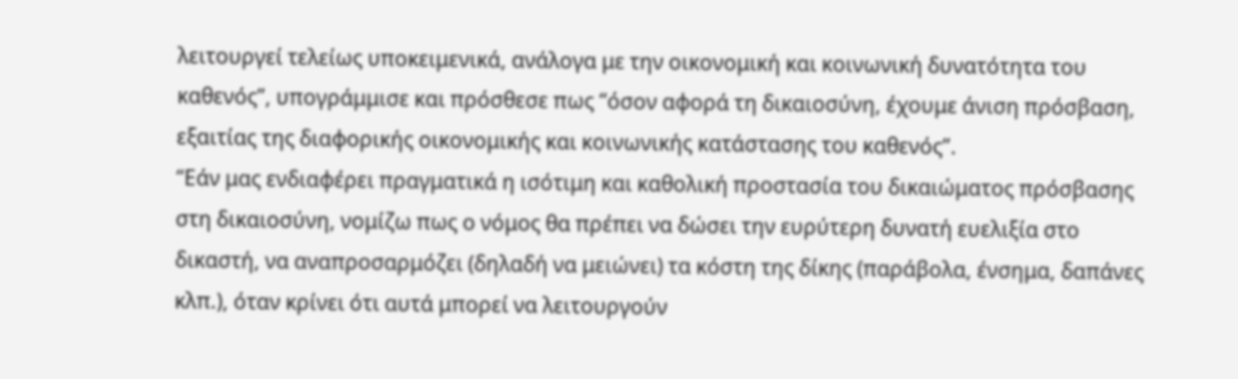λειτουργεί τελείως υποκειμενικά, ανάλογα με την οικονομική και κοινωνική δυνατότητα του καθενός”, υπογράμμισε και πρόσθεσε πως “όσον αφορά τη δικαιοσύνη, έχουμε άνιση πρόσβαση, εξαιτίας της διαφορικής οικονομικής και κοινωνικής κατάστασης του καθενός”.
“Εάν μας ενδιαφέρει πραγματικά η ισότιμη και καθολική προστασία του δικαιώματος πρόσβασης στη δικαιοσύνη, νομίζω πως ο νόμος θα πρέπει να δώσει την ευρύτερη δυνατή ευελιξία στο δικαστή, να αναπροσαρμόζει (δηλαδή να μειώνει) τα κόστη της δίκης (παράβολα, ένσημα, δαπάνες κλπ.), όταν κρίνει ότι αυτά μπορεί να λειτουργούν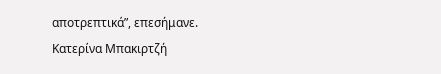αποτρεπτικά”, επεσήμανε.
Κατερίνα Μπακιρτζή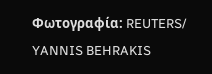Φωτογραφία: REUTERS/ YANNIS BEHRAKIS